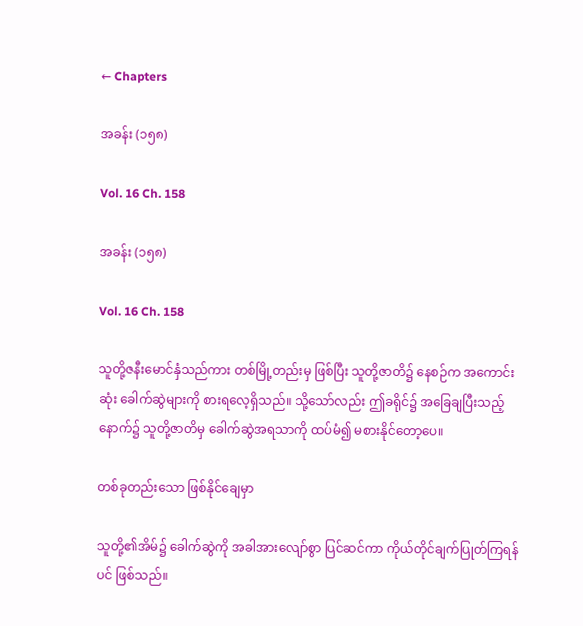← Chapters

အခန်း (၁၅၈)

Vol. 16 Ch. 158

အခန်း (၁၅၈)

Vol. 16 Ch. 158

သူတို့ဇနီးမောင်နှံသည်ကား တစ်မြို့တည်းမှ ဖြစ်ပြီး သူတို့ဇာတိ၌ နေစဉ်က အကောင်းဆုံး ခေါက်ဆွဲများကို စားရလေ့ရှိသည်။ သို့သော်လည်း ဤခရိုင်၌ အခြေချပြီးသည့်နောက်၌ သူတို့ဇာတိမှ ခေါက်ဆွဲအရသာကို ထပ်မံ၍ မစားနိုင်တော့ပေ။

တစ်ခုတည်းသော ဖြစ်နိုင်ချေမှာ

သူတို့၏အိမ်၌ ခေါက်ဆွဲကို အခါအားလျော်စွာ ပြင်ဆင်ကာ ကိုယ်တိုင်ချက်ပြုတ်ကြရန်ပင် ဖြစ်သည်။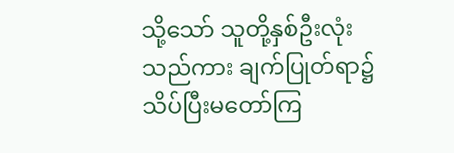သို့သော် သူတို့နှစ်ဦးလုံးသည်ကား ချက်ပြုတ်ရာ၌  သိပ်ပြီးမတော်ကြ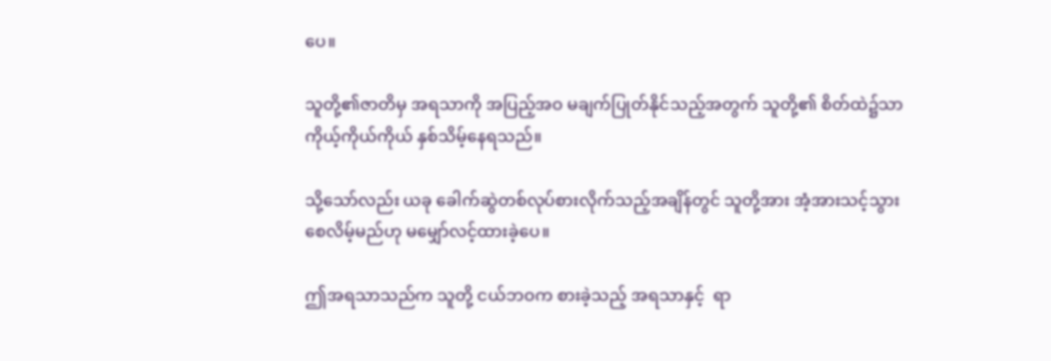ပေ။

သူတို့၏ဇာတိမှ အရသာကို အပြည့်အဝ မချက်ပြုတ်နိုင်သည့်အတွက် သူတို့၏ စိတ်ထဲ၌သာ ကိုယ့်ကိုယ်ကိုယ် နှစ်သိမ့်နေရသည်။

သို့သော်လည်း ယခု ခေါက်ဆွဲတစ်လုပ်စားလိုက်သည့်အချိန်တွင် သူတို့အား အံ့အားသင့်သွားစေလိမ့်မည်ဟု မမျှော်လင့်ထားခဲ့ပေ။

ဤအရသာသည်က သူတို့ ငယ်ဘဝက စားခဲ့သည့် အရသာနှင့်  ရာ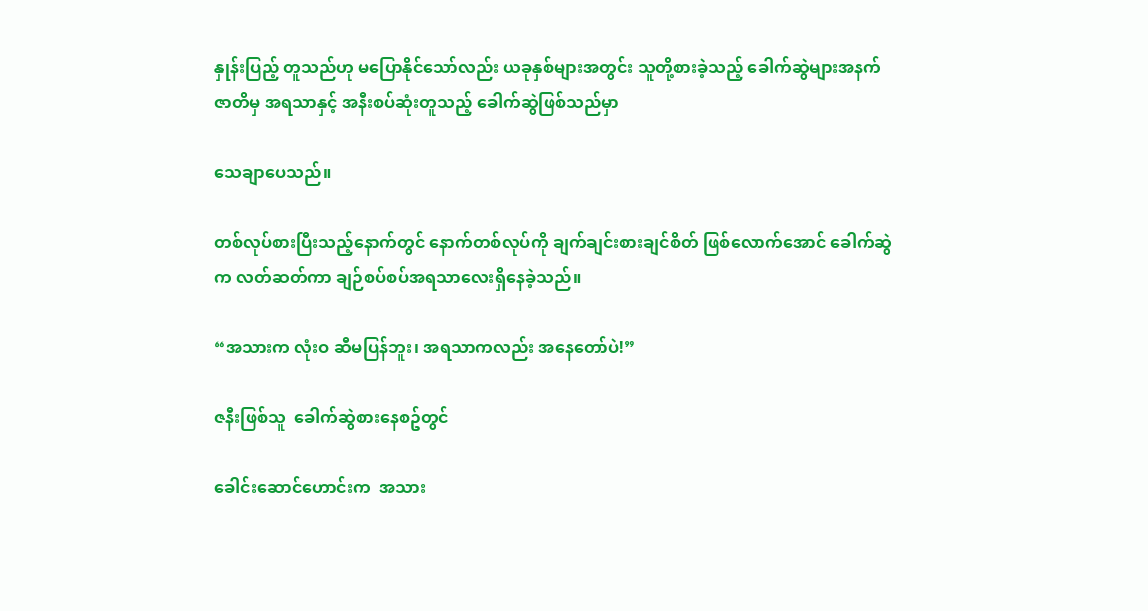နှုန်းပြည့် တူသည်ဟု မပြောနိုင်သော်လည်း ယခုနှစ်များအတွင်း သူတို့စားခဲ့သည့် ခေါက်ဆွဲများအနက် ဇာတိမှ အရသာနှင့် အနီးစပ်ဆုံးတူသည့် ခေါက်ဆွဲဖြစ်သည်မှာ

သေချာပေသည်။

တစ်လုပ်စားပြီးသည့်နောက်တွင် နောက်တစ်လုပ်ကို ချက်ချင်းစားချင်စိတ် ဖြစ်လောက်အောင် ခေါက်ဆွဲက လတ်ဆတ်ကာ ချဉ်စပ်စပ်အရသာလေးရှိနေခဲ့သည်။

“အသားက လုံးဝ ဆီမပြန်ဘူး၊ အရသာကလည်း အနေတော်ပဲ!”

ဇနီးဖြစ်သူ  ခေါက်ဆွဲစားနေစဥ်တွင်

ခေါင်းဆောင်ဟောင်းက  အသား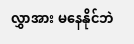လွှာအား မနေနိုင်ဘဲ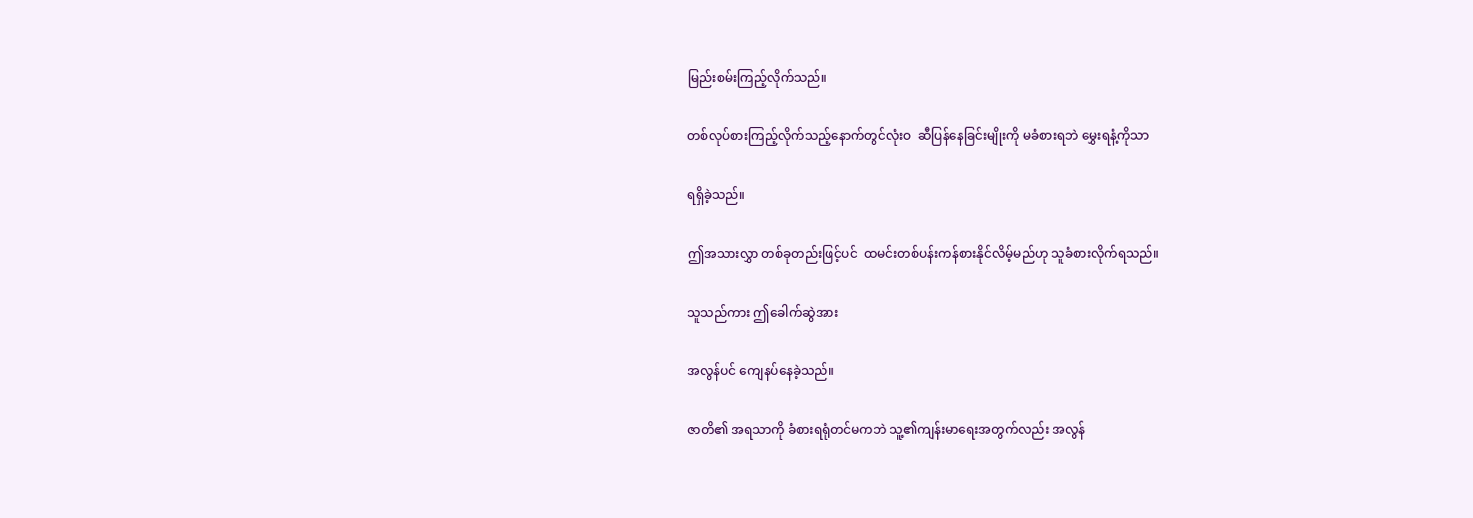မြည်းစမ်းကြည့်လိုက်သည်။

တစ်လုပ်စားကြည့်လိုက်သည့်နောက်တွင်လုံးဝ  ဆီပြန်နေခြင်းမျိုးကို မခံစားရဘဲ မွှေးရနံ့ကိုသာ

ရရှိခဲ့သည်။

ဤအသားလွှာ တစ်ခုတည်းဖြင့်ပင်  ထမင်းတစ်ပန်းကန်စားနိုင်လိမ့်မည်ဟု သူခံစားလိုက်ရသည်။

သူသည်ကား ဤခေါက်ဆွဲအား

အလွန်ပင် ကျေနပ်နေခဲ့သည်။

ဇာတိ၏ အရသာကို ခံစားရရုံတင်မကဘဲ သူ့၏ကျန်းမာရေးအတွက်လည်း အလွန်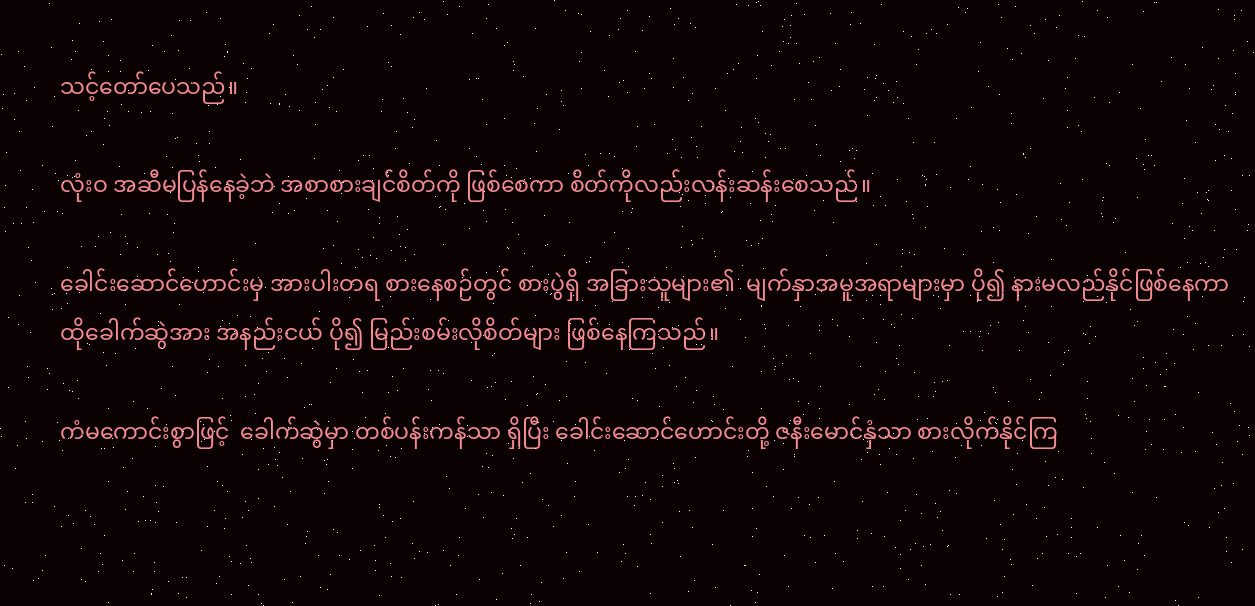သင့်တော်ပေသည်။

လုံးဝ အဆီမပြန်နေခဲ့ဘဲ အစာစားချင်စိတ်ကို ဖြစ်စေကာ စိတ်ကိုလည်းလန်းဆန်းစေသည်။

ခေါင်းဆောင်ဟောင်းမှ အားပါးတရ စားနေစဉ်တွင် စားပွဲရှိ အခြားသူများ၏  မျက်နှာအမူအရာများမှာ ပို၍ နားမလည်နိုင်ဖြစ်နေကာ ထိုခေါက်ဆွဲအား အနည်းငယ် ပို၍ မြည်းစမ်းလိုစိတ်များ ဖြစ်နေကြသည်။

ကံမကောင်းစွာဖြင့်  ခေါက်ဆွဲမှာ တစ်ပန်းကန်သာ ရှိပြီး ခေါင်းဆောင်ဟောင်းတို့ ဇနီးမောင်နှံသာ စားလိုက်နိုင်ကြ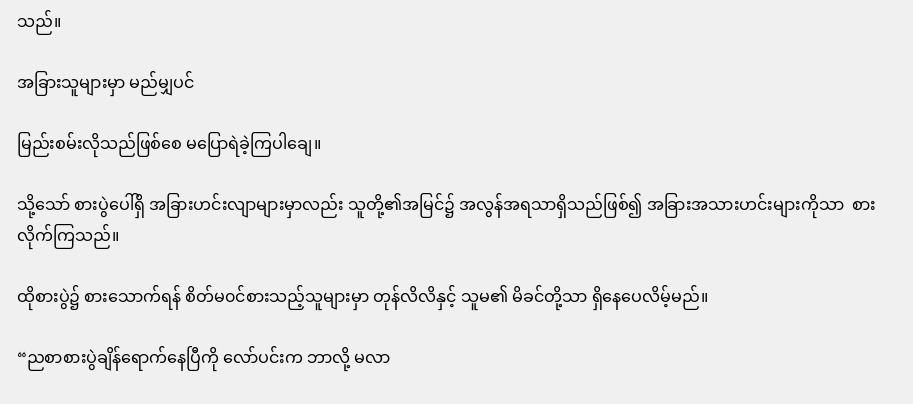သည်။

အခြားသူများမှာ မည်မျှပင်

မြည်းစမ်းလိုသည်ဖြစ်စေ မပြောရဲခဲ့ကြပါချေ။

သို့သော် စားပွဲပေါ်ရှိ အခြားဟင်းလျာများမှာလည်း သူတို့၏အမြင်၌ အလွန်အရသာရှိသည်ဖြစ်၍ အခြားအသားဟင်းများကိုသာ  စားလိုက်ကြသည်။

ထိုစားပွဲ၌ စားသောက်ရန် စိတ်မ၀င်စားသည့်သူများမှာ တုန်လိလိနှင့် သူမ၏ မိခင်တို့သာ ရှိနေပေလိမ့်မည်။

“ညစာစားပွဲချိန်ရောက်နေပြီကို လော်ပင်းက ဘာလို့ မလာ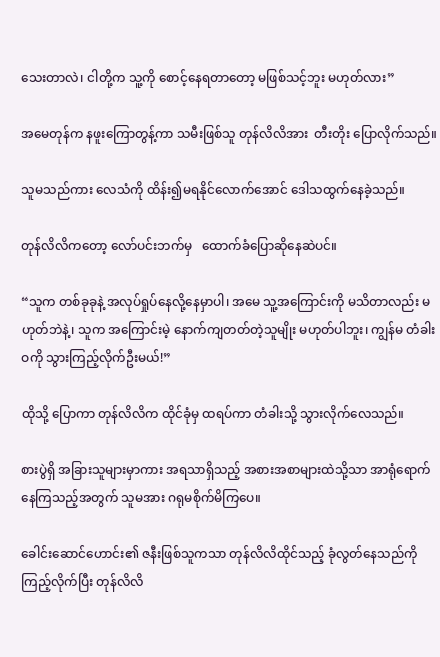သေးတာလဲ၊ ငါတို့က သူ့ကို စောင့်နေရတာတော့ မဖြစ်သင့်ဘူး မဟုတ်လား”

အမေတုန်က နဖူးကြောတွန့်ကာ သမီးဖြစ်သူ တုန်လိလိအား  တီးတိုး ပြောလိုက်သည်။

သူမသည်ကား လေသံကို ထိန်း၍မရနိုင်လောက်အောင် ဒေါသထွက်နေခဲ့သည်။

တုန်လိလိကတော့ လော်ပင်းဘက်မှ   ထောက်ခံပြောဆိုနေဆဲပင်။

“သူက တစ်ခုခုနဲ့ အလုပ်ရှုပ်နေလို့နေမှာပါ၊ အမေ သူ့အကြောင်းကို မသိတာလည်း မဟုတ်ဘဲနဲ့၊ သူက အကြောင်းမဲ့ နောက်ကျတတ်တဲ့သူမျိုး မဟုတ်ပါဘူး၊ ကျွန်မ တံခါးဝကို သွားကြည့်လိုက်ဦးမယ်!”

ထိုသို့ ပြောကာ တုန်လိလိက ထိုင်ခုံမှ ထရပ်ကာ တံခါးသို့ သွားလိုက်လေသည်။

စားပွဲရှိ အခြားသူများမှာကား အရသာရှိသည့် အစားအစာများထဲသို့သာ အာရုံရောက်နေကြသည့်အတွက် သူမအား ဂရုမစိုက်မိကြပေ။

ခေါင်းဆောင်ဟောင်း၏ ဇနီးဖြစ်သူကသာ တုန်လိလိထိုင်သည့် ခုံလွတ်နေသည်ကို ကြည့်လိုက်ပြီး တုန်လိလိ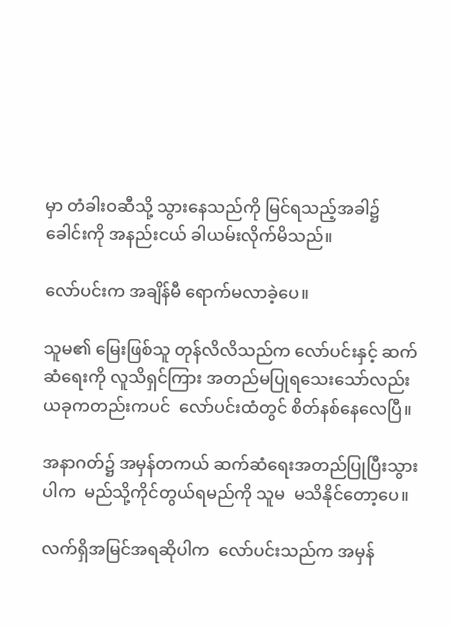မှာ တံခါးဝဆီသို့ သွားနေသည်ကို မြင်ရသည့်အခါ၌ ခေါင်းကို အနည်းငယ် ခါယမ်းလိုက်မိသည်။

လော်ပင်းက အချိန်မီ ရောက်မလာခဲ့ပေ။

သူမ၏ မြေးဖြစ်သူ တုန်လိလိသည်က လော်ပင်းနှင့် ဆက်ဆံရေးကို လူသိရှင်ကြား အတည်မပြုရသေးသော်လည်း ယခုကတည်းကပင်  လော်ပင်းထံတွင် စိတ်နစ်နေလေပြီ။

အနာဂတ်၌ အမှန်တကယ် ဆက်ဆံရေးအတည်ပြုပြီးသွားပါက  မည်သို့ကိုင်တွယ်ရမည်ကို သူမ  မသိနိုင်တော့ပေ။

လက်ရှိအမြင်အရဆိုပါက  လော်ပင်းသည်က အမှန်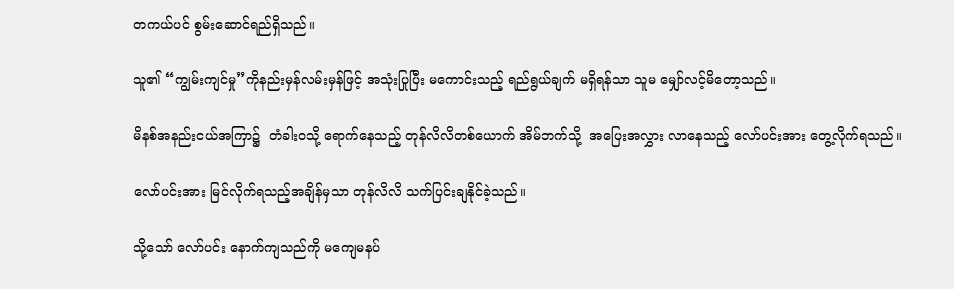တကယ်ပင် စွမ်းဆောင်ရည်ရှိသည်။

သူ၏ “ကျွမ်းကျင်မှု”ကိုနည်းမှန်လမ်းမှန်ဖြင့် အသုံးပြုပြီး မကောင်းသည့် ရည်ရွယ်ချက် မရှိရန်သာ သူမ မျှော်လင့်မိတော့သည်။

မိနစ်အနည်းငယ်အကြာ၌  တံခါး၀သို့ ရောက်နေသည့် တုန်လိလိတစ်ယောက် အိမ်ဘက်သို့  အပြေးအလွှား လာနေသည့် လော်ပင်းအား တွေ့လိုက်ရသည်။

လော်ပင်းအား မြင်လိုက်ရသည့်အချိန်မှသာ တုန်လိလိ သက်ပြင်းချနိုင်ခဲ့သည်။

သို့သော် လော်ပင်း နောက်ကျသည်ကို မကျေမနပ်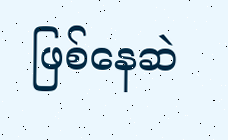ဖြစ်နေဆဲ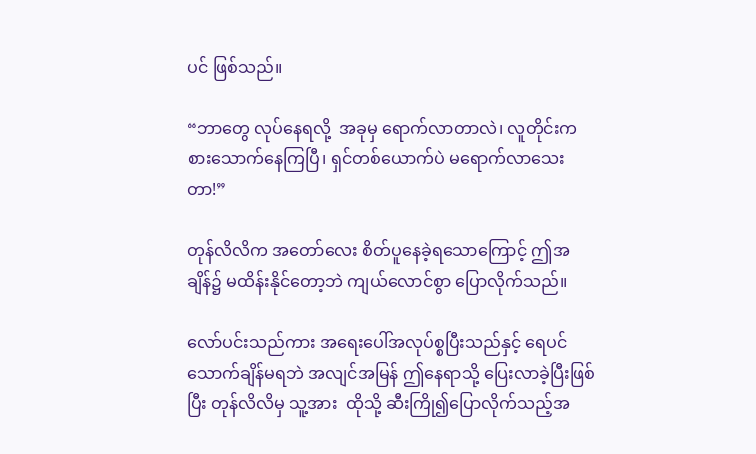ပင် ဖြစ်သည်။

“ဘာတွေ လုပ်နေရလို့  အခုမှ ရောက်လာတာလဲ၊ လူတိုင်းက  စားသောက်နေကြပြီ၊ ရှင်တစ်ယောက်ပဲ မရောက်လာသေးတာ!”

တုန်လိလိက အတော်လေး စိတ်ပူနေခဲ့ရသောကြောင့် ဤအချိန်၌ မထိန်းနိုင်တော့ဘဲ ကျယ်လောင်စွာ ပြောလိုက်သည်။

လော်ပင်းသည်ကား အရေးပေါ်အလုပ်စ္စပြီးသည်နှင့် ရေပင် သောက်ချိန်မရဘဲ အလျင်အမြန် ဤနေရာသို့ ပြေးလာခဲ့ပြီးဖြစ်ပြီး တုန်လိလိမှ သူ့အား  ထိုသို့ ဆီးကြို၍ပြောလိုက်သည့်အ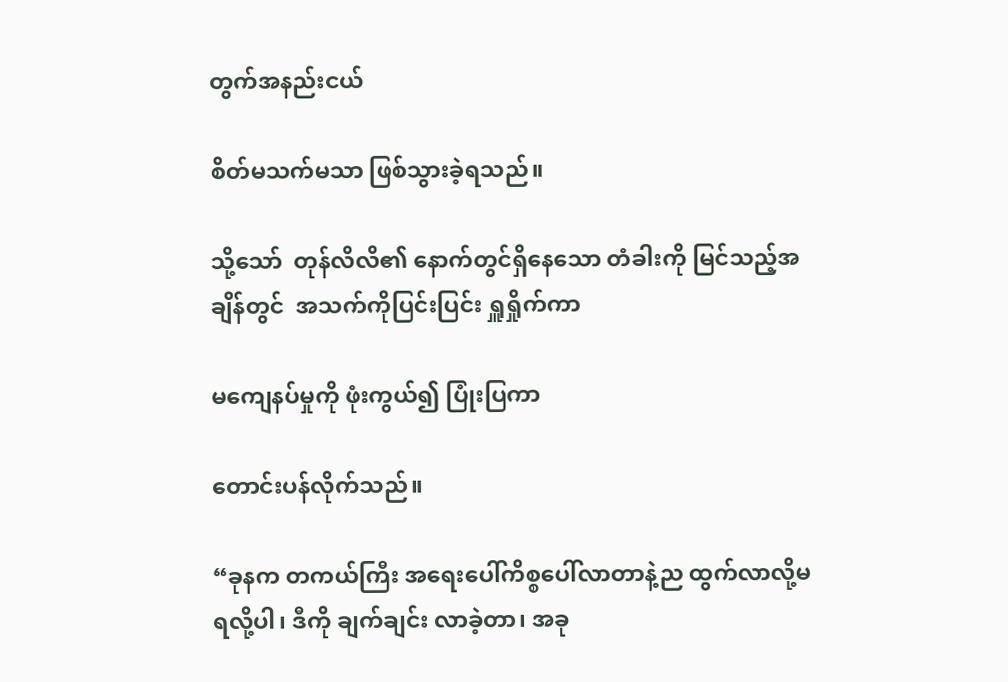တွက်အနည်းငယ်

စိတ်မသက်မသာ ဖြစ်သွားခဲ့ရသည်။

သို့သော်  တုန်လိလိ၏ နောက်တွင်ရှိနေသော တံခါးကို မြင်သည့်အချိန်တွင်  အသက်ကိုပြင်းပြင်း ရှူရှိုက်ကာ

မကျေနပ်မှုကို ဖုံးကွယ်၍ ပြုံးပြကာ

တောင်းပန်လိုက်သည်။

“ခုနက တကယ်ကြီး အရေးပေါ်ကိစ္စပေါ်လာတာနဲ့ည ထွက်လာလို့မရလို့ပါ၊ ဒီကို ချက်ချင်း လာခဲ့တာ၊ အခု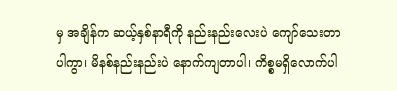မှ အချိန်က ဆယ့်နှစ်နာရီကို နည်းနည်းလေးပဲ ကျော်သေးတာပါကွာ၊ မိနစ်နည်းနည်းပဲ နောက်ကျတာပါ၊ ကိစ္စမရှိလောက်ပါ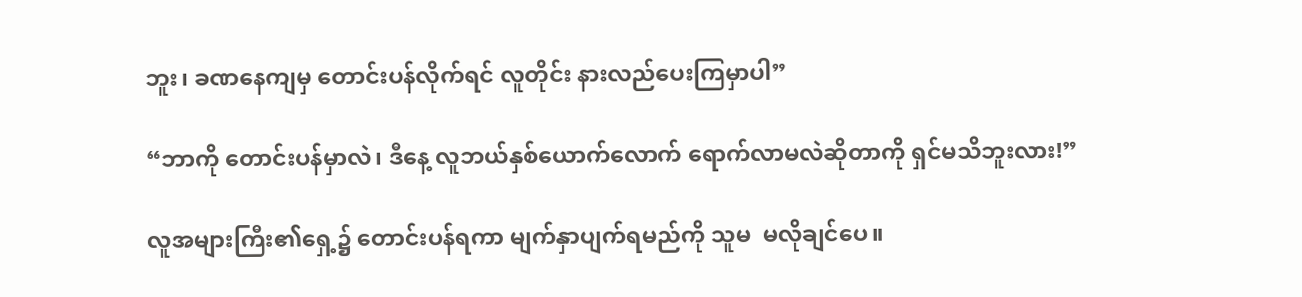ဘူး၊ ခဏနေကျမှ တောင်းပန်လိုက်ရင် လူတိုင်း နားလည်ပေးကြမှာပါ”

“ဘာကို တောင်းပန်မှာလဲ၊ ဒီနေ့ လူဘယ်နှစ်ယောက်လောက် ရောက်လာမလဲဆိုတာကို ရှင်မသိဘူးလား!”

လူအများကြီး၏ရှေ့၌ တောင်းပန်ရကာ မျက်နှာပျက်ရမည်ကို သူမ  မလိုချင်ပေ။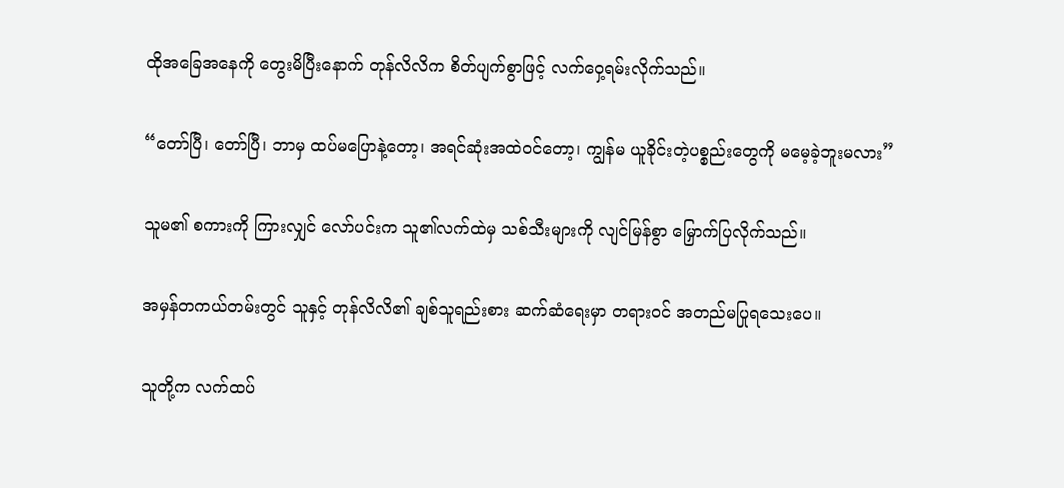ထိုအခြေအနေကို တွေးမိပြီးနောက် တုန်လိလိက စိတ်ပျက်စွာဖြင့် လက်ဝှေ့ရမ်းလိုက်သည်။

“တော်ပြီ၊ တော်ပြီ၊ ဘာမှ ထပ်မပြောနဲ့တော့၊ အရင်ဆုံးအထဲ၀င်တော့၊ ကျွန်မ ယူခိုင်းတဲ့ပစ္စည်းတွေကို မမေ့ခဲ့ဘူးမလား”

သူမ၏ စကားကို ကြားလျှင် လော်ပင်းက သူ၏လက်ထဲမှ သစ်သီးများကို လျင်မြန်စွာ မြှောက်ပြလိုက်သည်။

အမှန်တကယ်တမ်းတွင် သူနှင့် တုန်လိလိ၏ ချစ်သူရည်းစား ဆက်ဆံရေးမှာ တရားဝင် အတည်မပြုရသေးပေ။

သူတို့က လက်ထပ်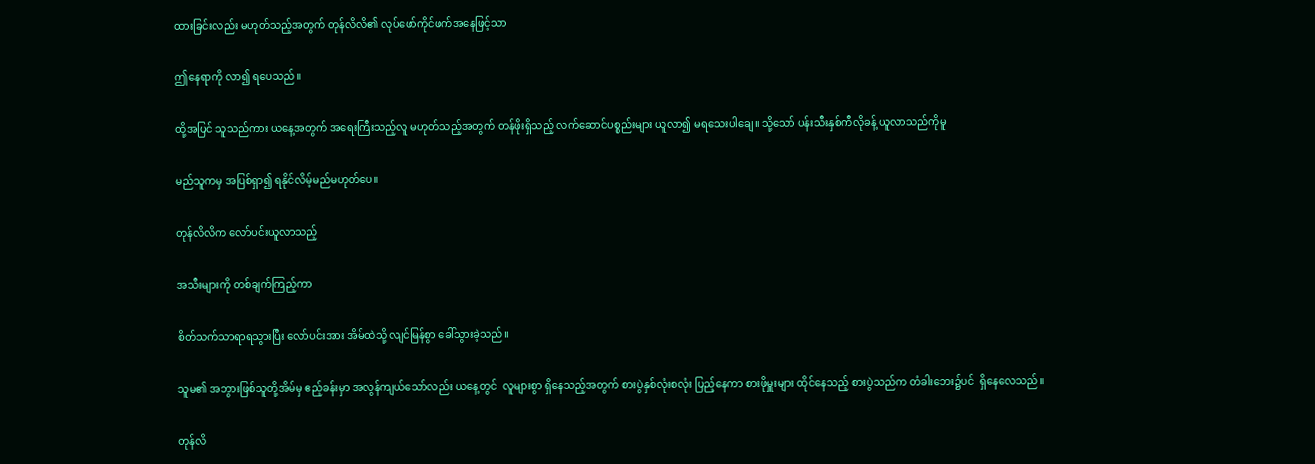ထားခြင်းလည်း မဟုတ်သည့်အတွက် တုန်လိလိ၏ လုပ်ဖော်ကိုင်ဖက်အနေဖြင့်သာ

ဤနေရာကို လာ၍ ရပေသည်။

ထို့အပြင် သူသည်ကား ယနေ့အတွက် အရေးကြီးသည့်လူ မဟုတ်သည့်အတွက် တန်ဖိုးရှိသည့် လက်ဆောင်ပစ္စည်းများ ယူလာ၍ မရသေးပါချေ။ သို့သော် ပန်းသီးနှစ်ကီလိုခန့် ယူလာသည်ကိုမူ

မည်သူကမှ အပြစ်ရှာ၍ ရနိုင်လိမ့်မည်မဟုတ်ပေ။

တုန်လိလိက လော်ပင်းယူလာသည့်

အသီးများကို တစ်ချက်ကြည့်ကာ

စိတ်သက်သာရာရသွားပြီး လော်ပင်းအား အိမ်ထဲသို့ လျင်မြန်စွာ ခေါ်သွားခဲ့သည်။

သူမ၏ အဘွားဖြစ်သူတို့အိမ်မှ ဧည့်ခန်းမှာ အလွန်ကျယ်သော်လည်း ယနေ့တွင်  လူများစွာ ရှိနေသည့်အတွက် စားပွဲနှစ်လုံးစလုံး ပြည့်နေကာ စားဖိုမှူးများ ထိုင်နေသည့် စားပွဲသည်က တံခါးဘေး၌ပင်  ရှိနေလေသည်။

တုန်လိ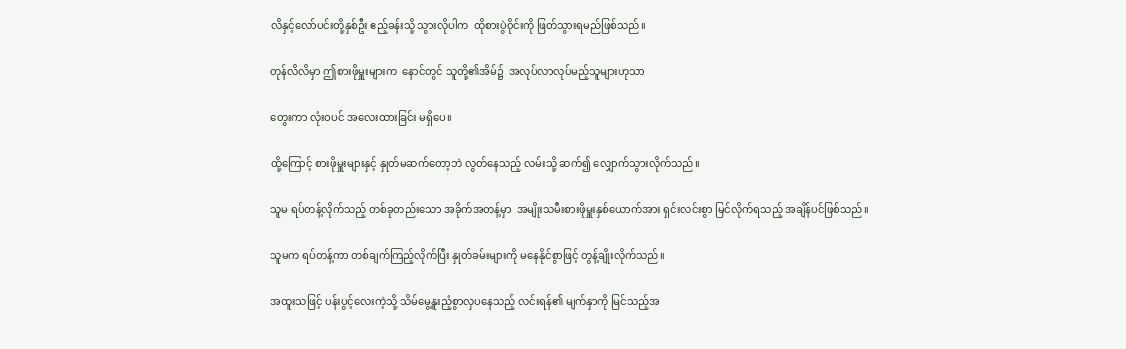လိနှင့်လော်ပင်းတို့နှစ်ဦး ဧည့်ခန်းသို့ သွားလိုပါက  ထိုစားပွဲ၀ိုင်းကို ဖြတ်သွားရမည်ဖြစ်သည်။

တုန်လိလိမှာ ဤစားဖိုမှူးများက  နောင်တွင် သူတို့၏အိမ်၌  အလုပ်လာလုပ်မည့်သူများဟုသာ

တွေးကာ လုံးဝပင် အလေးထားခြင်း မရှိပေ။

ထို့ကြောင့် စားဖိုမှူးများနှင့် နှုတ်မဆက်တော့ဘဲ လွတ်နေသည့် လမ်းသို့ ဆက်၍ လျှောက်သွားလိုက်သည်။

သူမ ရပ်တန့်လိုက်သည့် တစ်ခုတည်းသော အခိုက်အတန့်မှာ  အမျိုးသမီးစားဖိုမှူးနှစ်ယောက်အား ရှင်းလင်းစွာ မြင်လိုက်ရသည့် အချိန်ပင်ဖြစ်သည်။

သူမက ရပ်တန့်ကာ တစ်ချက်ကြည့်လိုက်ပြီး နှုတ်ခမ်းများကို မနေနိုင်စွာဖြင့် တွန့်ချိုးလိုက်သည်။

အထူးသဖြင့် ပန်းပွင့်လေးကဲ့သို့ သိမ်မွေ့နူးညံ့စွာလှပနေသည့် လင်းရန်၏ မျက်နှာကို မြင်သည့်အ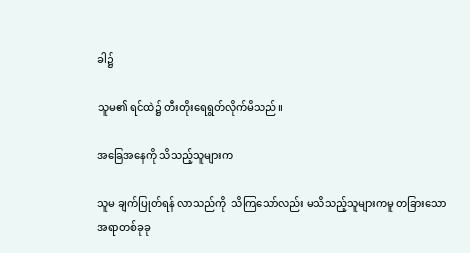ခါ၌

သူမ၏ ရင်ထဲ၌ တီးတိုးရေရွတ်လိုက်မိသည်။

အခြေအနေကို သိသည့်သူများက

သူမ ချက်ပြုတ်ရန် လာသည်ကို  သိကြသော်လည်း မသိသည့်သူများကမူ တခြားသောအရာတစ်ခုခု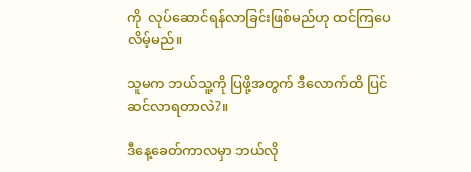ကို  လုပ်ဆောင်ရန်လာခြင်းဖြစ်မည်ဟု ထင်ကြပေလိမ့်မည်။

သူမက ဘယ်သူ့ကို ပြဖို့အတွက် ဒီလောက်ထိ ပြင်ဆင်လာရတာလဲ?။

ဒီနေ့ခေတ်ကာလမှာ ဘယ်လို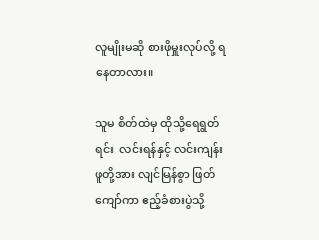လူမျိုးမဆို စားဖိုမှူးလုပ်လို့ ရနေတာလား။

သူမ စိတ်ထဲမှ ထိုသို့ရေရွတ်ရင်း  လင်းရန်နှင့် လင်းကျန်းဖူတို့အား လျင်မြန်စွာ ဖြတ်ကျော်ကာ ဧည့်ခံစားပွဲသို့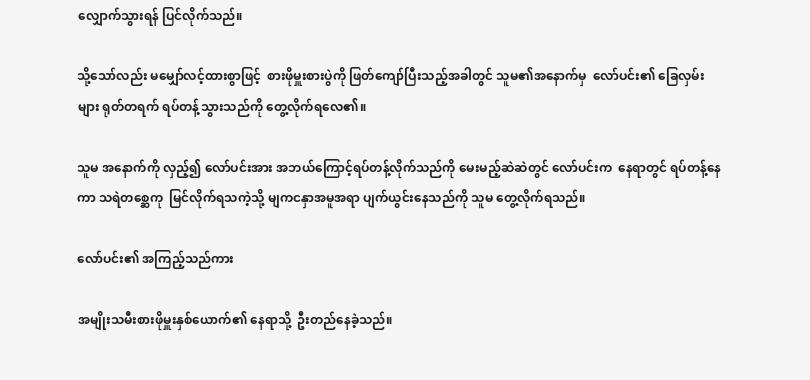လျှောက်သွားရန် ပြင်လိုက်သည်။

သို့သော်လည်း မမျှော်လင့်ထားစွာဖြင့်  စားဖိုမှူးစားပွဲကို ဖြတ်ကျော်ပြီးသည့်အခါတွင် သူမ၏အနောက်မှ  လော်ပင်း၏ ခြေလှမ်းများ ရုတ်တရက် ရပ်တန့်သွားသည်ကို တွေ့လိုက်ရလေ၏။

သူမ အနောက်ကို လှည့်၍ လော်ပင်းအား အဘယ်ကြောင့်ရပ်တန့်လိုက်သည်ကို မေးမည့်ဆဲဆဲတွင် လော်ပင်းက  နေရာတွင် ရပ်တန့်နေကာ သရဲတ‌စ္ဆေကု  မြင်လိုက်ရသကဲ့သို့ မျကငနှာအမူအရာ ပျက်ယွင်းနေသည်ကို သူမ တွေ့လိုက်ရသည်။

လော်ပင်း၏ အကြည့်သည်ကား

အမျိုးသမီးစားဖိုမှူးနှစ်ယောက်၏ နေရာသို့  ဦးတည်နေခဲ့သည်။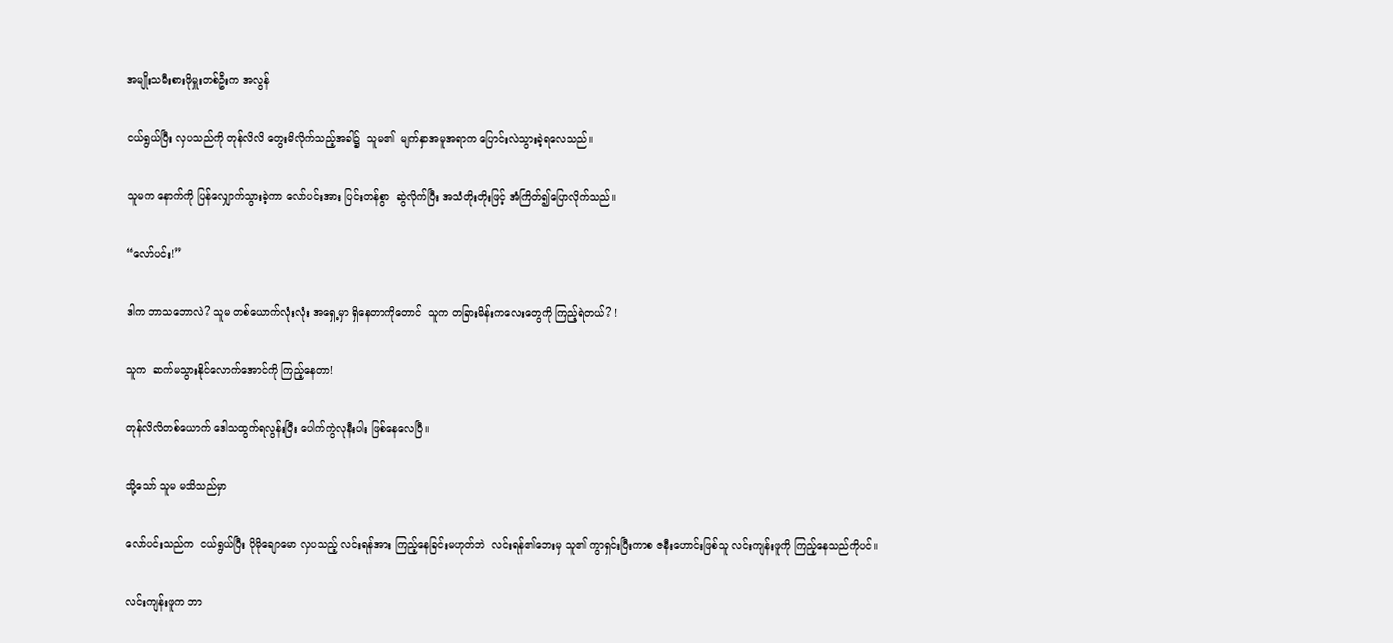အမျိုးသမီးစားဖိုမှူးတစ်ဦးက အလွန်

ငယ်ရွယ်ပြီး လှပသည်ကို တုန်လိလိ တွေးမိလိုက်သည့်အခါ၌  သူမ၏  မျက်နှာအမူအရာက ပြောင်းလဲသွားခဲ့ရလေသည်။

သူမက နောက်ကို ပြန်လျှောက်သွားခဲ့ကာ လော်ပင်းအား ပြင်းတန်စွာ  ဆွဲလိုက်ပြီး အသံတိုးတိုးဖြင့် အံကြိတ်၍ပြောလိုက်သည်။

“လော်ပင်း!”

ဒါက ဘာသဘောလဲ? သူမ တစ်ယောက်လုံးလုံး အရှေ့မှာ ရှိနေတာကိုတောင်  သူက တခြားမိန်းကလေးတွေကို ကြည့်ရဲတယ်? !

သူက  ဆက်မသွားနိုင်လောက်အောင်ကို ကြည့်နေတာ!

တုန်လိလိတစ်ယောက် ဒေါသထွက်ရလွန်းပြီး ပေါက်ကွဲလုနီးပါး ဖြစ်နေလေပြီ။

သို့သော် သူမ မသိသည်မှာ

လော်ပင်းသည်က  ငယ်ရွယ်ပြီး ပိုမိုချောမော လှပသည့် လင်းရန်အား ကြည့်နေခြင်းမဟုတ်ဘဲ  လင်းရန်၏ဘေးမှ သူ၏ ကွာရှင်းပြီးကာစ ဇနီးဟောင်းဖြစ်သူ လင်းကျန်းဖူကို ကြည့်နေသည်ကိုပင်။

လင်းကျန်းဖူက ဘာ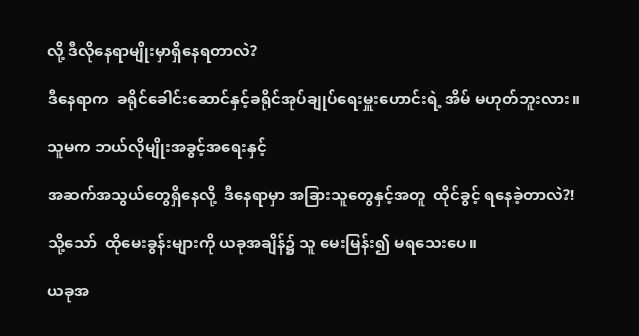လို့ ဒီလိုနေရာမျိုးမှာရှိနေရတာလဲ?

ဒီနေရာက  ခရိုင်ခေါင်းဆောင်နှင့်ခရိုင်အုပ်ချုပ်ရေးမှူးဟောင်းရဲ့ အိမ် မဟုတ်ဘူးလား။

သူမက ဘယ်လိုမျိုးအခွင့်အရေးနှင့်

အဆက်အသွယ်တွေရှိနေလို့  ဒီနေရာမှာ အခြားသူတွေနှင့်အတူ  ထိုင်ခွင့် ရနေခဲ့တာလဲ?!

သို့သော်  ထိုမေးခွန်းများကို ယခုအချိန်၌ သူ မေးမြန်း၍ မရသေးပေ။

ယခုအ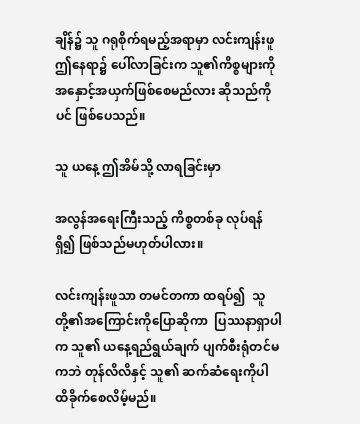ချိန်၌ သူ ဂရုစိုက်ရမည့်အရာမှာ လင်းကျန်းဖူ ဤနေရာ၌ ပေါ်လာခြင်းက သူ၏ကိစ္စများကို  အနှောင့်အယှက်ဖြစ်စေမည်လား ဆိုသည်ကိုပင် ဖြစ်ပေသည်။

သူ ယနေ့ ဤအိမ်သို့ လာရခြင်းမှာ

အလွန်အရေးကြီးသည့် ကိစ္စတစ်ခု လုပ်ရန်ရှိ၍ ဖြစ်သည်မဟုတ်ပါလား။

လင်းကျန်းဖူသာ တမင်တကာ ထရပ်၍  သူတို့၏အကြောင်းကိုပြောဆိုကာ  ပြဿနာရှာပါက သူ၏ ယနေ့ရည်ရွယ်ချက် ပျက်စီးရုံတင်မကဘဲ တုန်လိလိနှင့် သူ၏ ဆက်ဆံရေးကိုပါ ထိခိုက်စေလိမ့်မည်။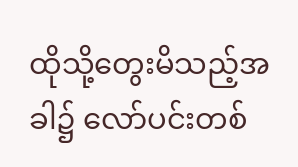ထိုသို့တွေးမိသည့်အခါ၌ လော်ပင်းတစ်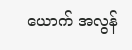ယောက် အလွန်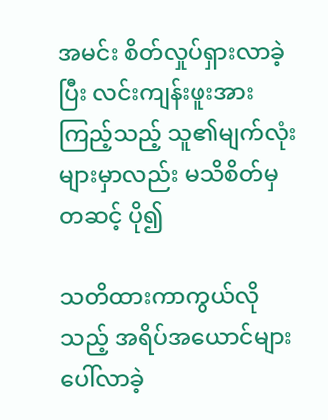အမင်း စိတ်လှုပ်ရှားလာခဲ့ပြီး လင်းကျန်းဖူးအား ကြည့်သည့် သူ၏မျက်လုံးများမှာလည်း မသိစိတ်မှတဆင့် ပို၍

သတိထားကာကွယ်လိုသည့် အရိပ်အယောင်များ ပေါ်လာခဲ့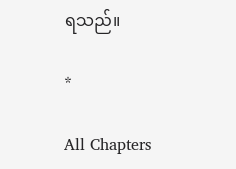ရသည်။

*

All Chapters